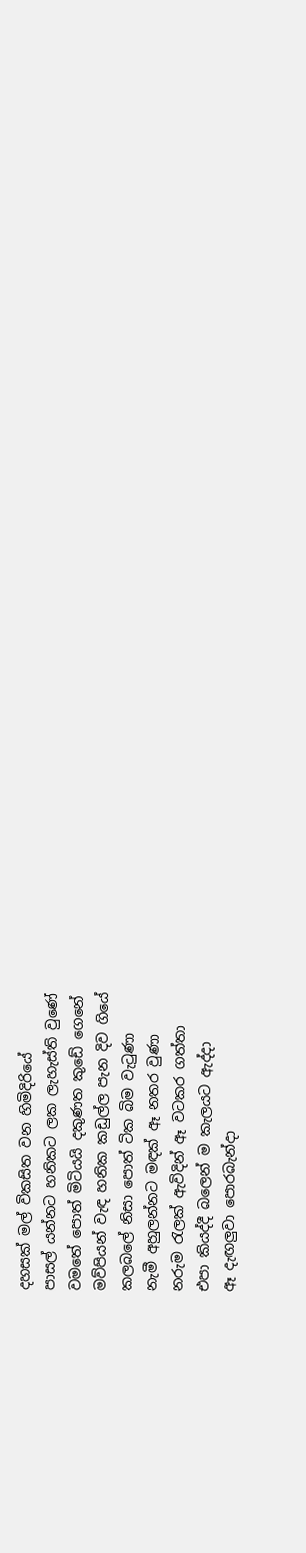දහසක් මල් විකසිත වන හිමිදිරියේ
පාසල් යන්නට හනිකට ලක ලැහැස්ති වුණේ
වමතේ පොත් මිටියයි දකුණත කුඩේ ගෙනේ
මව්පියන් වැඳ හනික කඩුල්ල පැන දිව ගියේ
කලබලේ නිසා පොත් ටික බිම වැටුණා
නැමී අහුලන්නට මඳක් ඈ නතර වුණා
නරුම රැලක් ඇවිදින් ඈ වටකර ගත්තා
එපා කියද්දී බලෙන් ම කැලයට ඇද්දා
ඈ දැඟලුවා පොරබැන්දා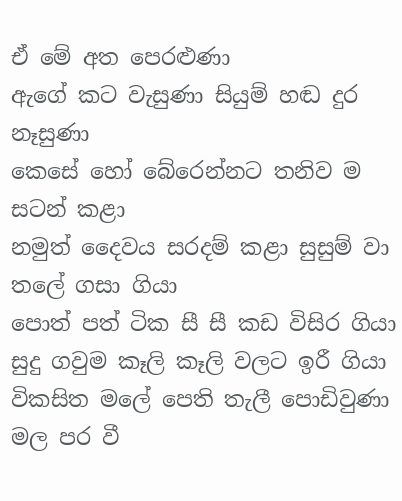ඒ මේ අත පෙරළුණා
ඇගේ කට වැසුණා සියුම් හඬ දුර නෑසුණා
කෙසේ හෝ බේරෙන්නට තනිව ම සටන් කළා
නමුත් දෛවය සරදම් කළා සුසුම් වා තලේ ගසා ගියා
පොත් පත් ටික සී සී කඩ විසිර ගියා
සුදු ගවුම කෑලි කෑලි වලට ඉරී ගියා
විකසිත මලේ පෙති තැලී පොඩිවුණා
මල පර වී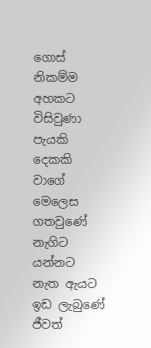ගොස් නිකම්ම අහකට විසිවුණා
පැයකි දෙකකි වාගේ මෙලෙස ගතවුණේ
නැගිට යන්නට නැත ඇයට ඉඩ ලැබුණේ
ජීවත්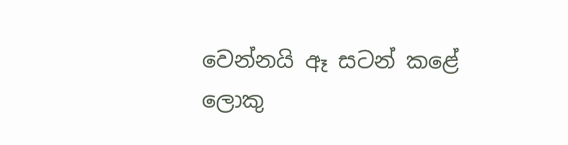වෙන්නයි ඈ සටන් කළේ
ලොකු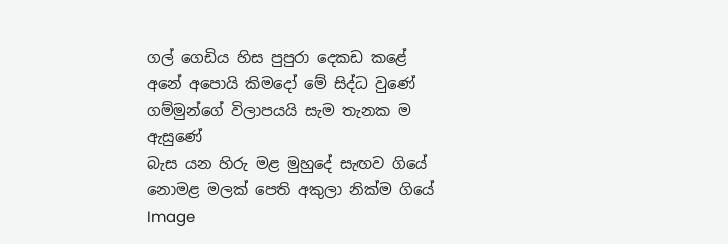ගල් ගෙඩිය හිස පුපුරා දෙකඩ කළේ
අනේ අපොයි කිමදෝ මේ සිද්ධ වුණේ
ගම්මුන්ගේ විලාපයයි සැම තැනක ම ඇසුණේ
බැස යන හිරු මළ මුහුදේ සැඟව ගියේ
නොමළ මලක් පෙති අකුලා නික්ම ගියේ
Image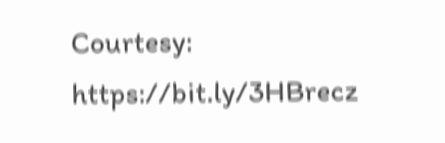Courtesy: https://bit.ly/3HBrecz